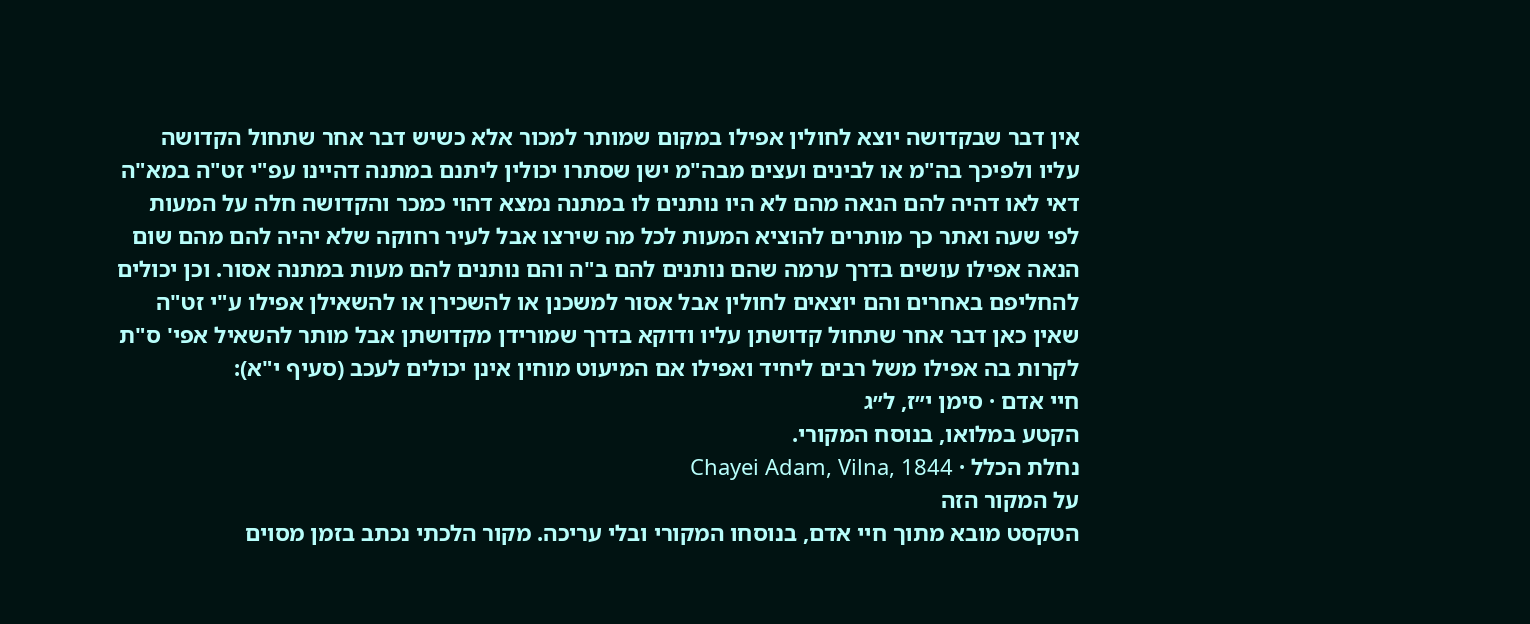אין דבר שבקדושה יוצא לחולין אפילו במקום שמותר למכור אלא כשיש דבר אחר שתחול הקדושה עליו ולפיכך בה"מ או לבינים ועצים מבה"מ ישן שסתרו יכולין ליתנם במתנה דהיינו עפ"י זט"ה במא"ה דאי לאו דהיה להם הנאה מהם לא היו נותנים לו במתנה נמצא דהוי כמכר והקדושה חלה על המעות לפי שעה ואתר כך מותרים להוציא המעות לכל מה שירצו אבל לעיר רחוקה שלא יהיה להם מהם שום הנאה אפילו עושים בדרך ערמה שהם נותנים להם ב"ה והם נותנים להם מעות במתנה אסור. וכן יכולים להחליפם באחרים והם יוצאים לחולין אבל אסור למשכנן או להשכירן או להשאילן אפילו ע"י זט"ה שאין כאן דבר אחר שתחול קדושתן עליו ודוקא בדרך שמורידן מקדושתן אבל מותר להשאיל אפי' ס"ת לקרות בה אפילו משל רבים ליחיד ואפילו אם המיעוט מוחין אינן יכולים לעכב (סעיף י"א):
חיי אדם · סימן י״ז, ל״ג
הקטע במלואו, בנוסח המקורי.
נחלת הכלל · Chayei Adam, Vilna, 1844
על המקור הזה
הטקסט מובא מתוך חיי אדם, בנוסחו המקורי ובלי עריכה. מקור הלכתי נכתב בזמן מסוים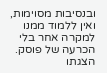ובנסיבות מסוימות, ואין ללמוד ממנו למקרה אחר בלי הכרעה של פוסק. הצגתו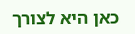כאן היא לצורך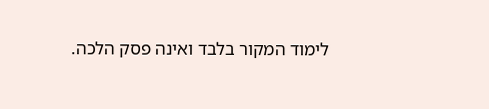לימוד המקור בלבד ואינה פסק הלכה.